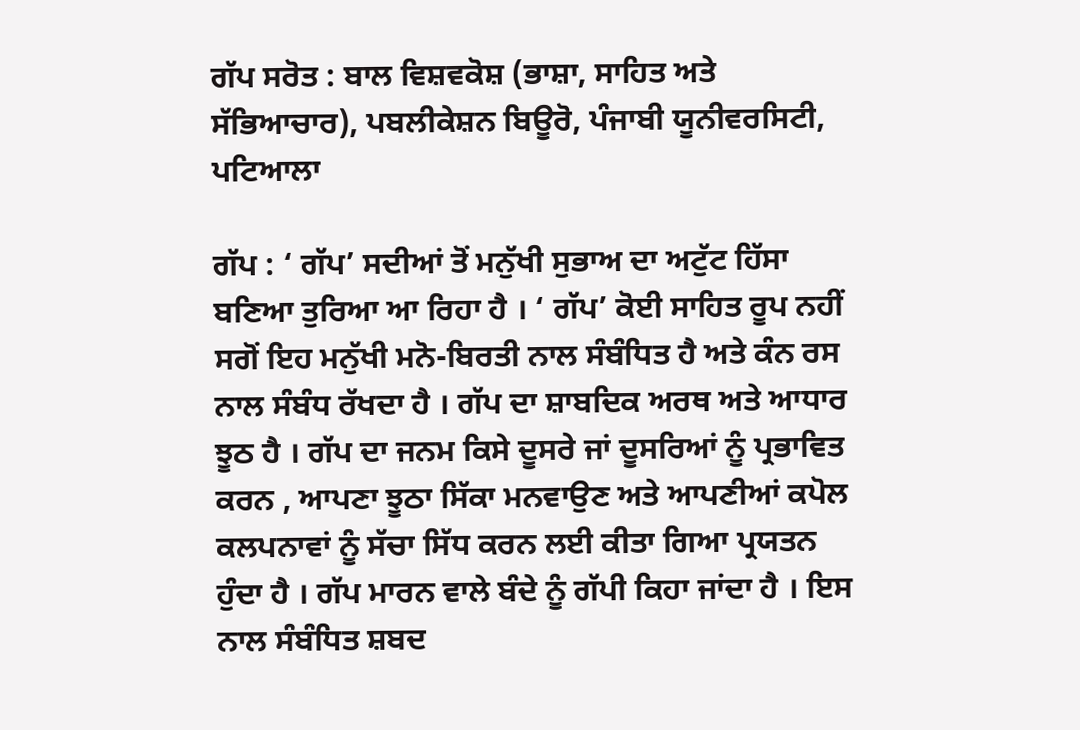ਗੱਪ ਸਰੋਤ : ਬਾਲ ਵਿਸ਼ਵਕੋਸ਼ (ਭਾਸ਼ਾ, ਸਾਹਿਤ ਅਤੇ ਸੱਭਿਆਚਾਰ), ਪਬਲੀਕੇਸ਼ਨ ਬਿਊਰੋ, ਪੰਜਾਬੀ ਯੂਨੀਵਰਸਿਟੀ, ਪਟਿਆਲਾ

ਗੱਪ : ‘ ਗੱਪ’ ਸਦੀਆਂ ਤੋਂ ਮਨੁੱਖੀ ਸੁਭਾਅ ਦਾ ਅਟੁੱਟ ਹਿੱਸਾ ਬਣਿਆ ਤੁਰਿਆ ਆ ਰਿਹਾ ਹੈ । ‘ ਗੱਪ’ ਕੋਈ ਸਾਹਿਤ ਰੂਪ ਨਹੀਂ ਸਗੋਂ ਇਹ ਮਨੁੱਖੀ ਮਨੋ-ਬਿਰਤੀ ਨਾਲ ਸੰਬੰਧਿਤ ਹੈ ਅਤੇ ਕੰਨ ਰਸ ਨਾਲ ਸੰਬੰਧ ਰੱਖਦਾ ਹੈ । ਗੱਪ ਦਾ ਸ਼ਾਬਦਿਕ ਅਰਥ ਅਤੇ ਆਧਾਰ ਝੂਠ ਹੈ । ਗੱਪ ਦਾ ਜਨਮ ਕਿਸੇ ਦੂਸਰੇ ਜਾਂ ਦੂਸਰਿਆਂ ਨੂੰ ਪ੍ਰਭਾਵਿਤ ਕਰਨ , ਆਪਣਾ ਝੂਠਾ ਸਿੱਕਾ ਮਨਵਾਉਣ ਅਤੇ ਆਪਣੀਆਂ ਕਪੋਲ ਕਲਪਨਾਵਾਂ ਨੂੰ ਸੱਚਾ ਸਿੱਧ ਕਰਨ ਲਈ ਕੀਤਾ ਗਿਆ ਪ੍ਰਯਤਨ ਹੁੰਦਾ ਹੈ । ਗੱਪ ਮਾਰਨ ਵਾਲੇ ਬੰਦੇ ਨੂੰ ਗੱਪੀ ਕਿਹਾ ਜਾਂਦਾ ਹੈ । ਇਸ ਨਾਲ ਸੰਬੰਧਿਤ ਸ਼ਬਦ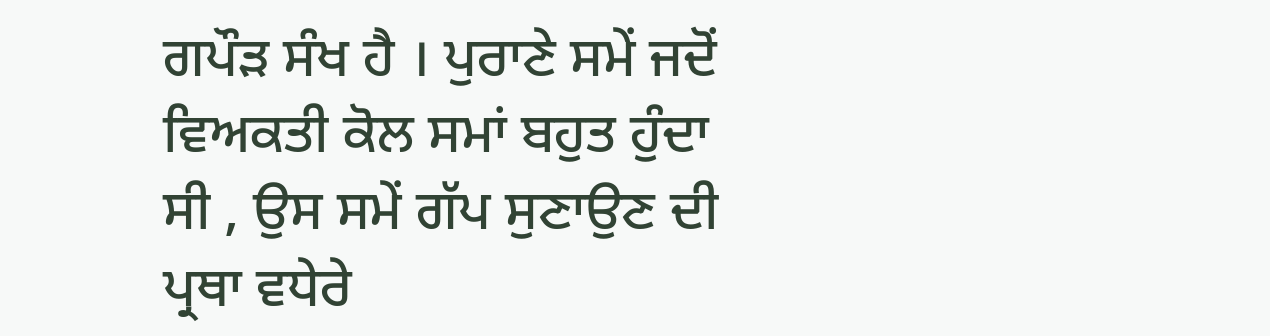ਗਪੌੜ ਸੰਖ ਹੈ । ਪੁਰਾਣੇ ਸਮੇਂ ਜਦੋਂ ਵਿਅਕਤੀ ਕੋਲ ਸਮਾਂ ਬਹੁਤ ਹੁੰਦਾ ਸੀ , ਉਸ ਸਮੇਂ ਗੱਪ ਸੁਣਾਉਣ ਦੀ ਪ੍ਰਥਾ ਵਧੇਰੇ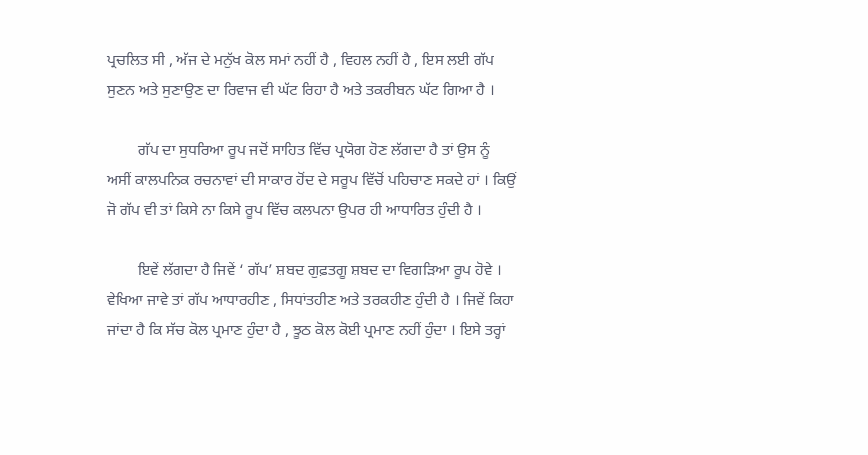ਪ੍ਰਚਲਿਤ ਸੀ , ਅੱਜ ਦੇ ਮਨੁੱਖ ਕੋਲ ਸਮਾਂ ਨਹੀਂ ਹੈ , ਵਿਹਲ ਨਹੀਂ ਹੈ , ਇਸ ਲਈ ਗੱਪ ਸੁਣਨ ਅਤੇ ਸੁਣਾਉਣ ਦਾ ਰਿਵਾਜ ਵੀ ਘੱਟ ਰਿਹਾ ਹੈ ਅਤੇ ਤਕਰੀਬਨ ਘੱਟ ਗਿਆ ਹੈ ।

        ਗੱਪ ਦਾ ਸੁਧਰਿਆ ਰੂਪ ਜਦੋਂ ਸਾਹਿਤ ਵਿੱਚ ਪ੍ਰਯੋਗ ਹੋਣ ਲੱਗਦਾ ਹੈ ਤਾਂ ਉਸ ਨੂੰ ਅਸੀਂ ਕਾਲਪਨਿਕ ਰਚਨਾਵਾਂ ਦੀ ਸਾਕਾਰ ਹੋਂਦ ਦੇ ਸਰੂਪ ਵਿੱਚੋਂ ਪਹਿਚਾਣ ਸਕਦੇ ਹਾਂ । ਕਿਉਂ ਜੋ ਗੱਪ ਵੀ ਤਾਂ ਕਿਸੇ ਨਾ ਕਿਸੇ ਰੂਪ ਵਿੱਚ ਕਲਪਨਾ ਉਪਰ ਹੀ ਆਧਾਰਿਤ ਹੁੰਦੀ ਹੈ ।

        ਇਵੇਂ ਲੱਗਦਾ ਹੈ ਜਿਵੇਂ ‘ ਗੱਪ’ ਸ਼ਬਦ ਗੁਫ਼ਤਗੂ ਸ਼ਬਦ ਦਾ ਵਿਗੜਿਆ ਰੂਪ ਹੋਵੇ । ਵੇਖਿਆ ਜਾਵੇ ਤਾਂ ਗੱਪ ਆਧਾਰਹੀਣ , ਸਿਧਾਂਤਹੀਣ ਅਤੇ ਤਰਕਹੀਣ ਹੁੰਦੀ ਹੈ । ਜਿਵੇਂ ਕਿਹਾ ਜਾਂਦਾ ਹੈ ਕਿ ਸੱਚ ਕੋਲ ਪ੍ਰਮਾਣ ਹੁੰਦਾ ਹੈ , ਝੂਠ ਕੋਲ ਕੋਈ ਪ੍ਰਮਾਣ ਨਹੀਂ ਹੁੰਦਾ । ਇਸੇ ਤਰ੍ਹਾਂ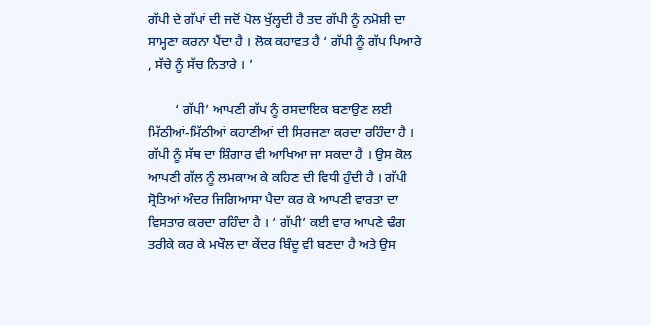ਗੱਪੀ ਦੇ ਗੱਪਾਂ ਦੀ ਜਦੋਂ ਪੋਲ ਖੁੱਲ੍ਹਦੀ ਹੈ ਤਦ ਗੱਪੀ ਨੂੰ ਨਮੋਸ਼ੀ ਦਾ ਸਾਮ੍ਹਣਾ ਕਰਨਾ ਪੈਂਦਾ ਹੈ । ਲੋਕ ਕਹਾਵਤ ਹੈ ‘ ਗੱਪੀ ਨੂੰ ਗੱਪ ਪਿਆਰੇ , ਸੱਚੇ ਨੂੰ ਸੱਚ ਨਿਤਾਰੇ । ’

        ‘ ਗੱਪੀ’ ਆਪਣੀ ਗੱਪ ਨੂੰ ਰਸਦਾਇਕ ਬਣਾਉਣ ਲਈ ਮਿੱਠੀਆਂ-ਮਿੱਠੀਆਂ ਕਹਾਣੀਆਂ ਦੀ ਸਿਰਜਣਾ ਕਰਦਾ ਰਹਿੰਦਾ ਹੈ । ਗੱਪੀ ਨੂੰ ਸੱਥ ਦਾ ਸ਼ਿੰਗਾਰ ਵੀ ਆਖਿਆ ਜਾ ਸਕਦਾ ਹੈ । ਉਸ ਕੋਲ ਆਪਣੀ ਗੱਲ ਨੂੰ ਲਮਕਾਅ ਕੇ ਕਹਿਣ ਦੀ ਵਿਧੀ ਹੁੰਦੀ ਹੈ । ਗੱਪੀ ਸ੍ਰੋਤਿਆਂ ਅੰਦਰ ਜਿਗਿਆਸਾ ਪੈਦਾ ਕਰ ਕੇ ਆਪਣੀ ਵਾਰਤਾ ਦਾ ਵਿਸਤਾਰ ਕਰਦਾ ਰਹਿੰਦਾ ਹੈ । ‘ ਗੱਪੀ’ ਕਈ ਵਾਰ ਆਪਣੇ ਢੰਗ ਤਰੀਕੇ ਕਰ ਕੇ ਮਖੌਲ ਦਾ ਕੇਂਦਰ ਬਿੰਦੂ ਵੀ ਬਣਦਾ ਹੈ ਅਤੇ ਉਸ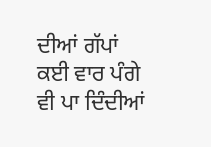ਦੀਆਂ ਗੱਪਾਂ ਕਈ ਵਾਰ ਪੰਗੇ ਵੀ ਪਾ ਦਿੰਦੀਆਂ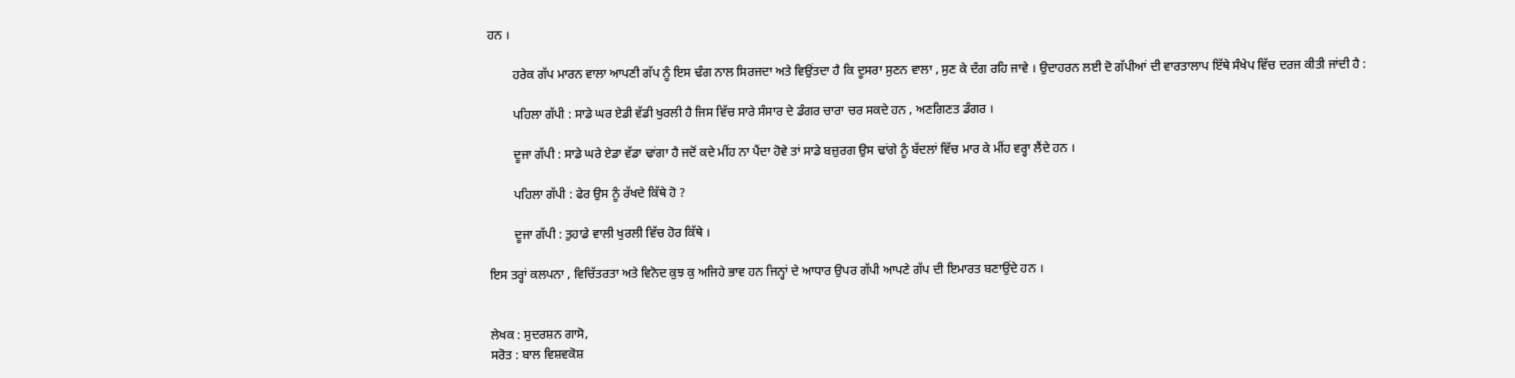ਹਨ ।

        ਹਰੇਕ ਗੱਪ ਮਾਰਨ ਵਾਲਾ ਆਪਣੀ ਗੱਪ ਨੂੰ ਇਸ ਢੰਗ ਨਾਲ ਸਿਰਜਦਾ ਅਤੇ ਵਿਉਂਤਦਾ ਹੈ ਕਿ ਦੂਸਰਾ ਸੁਣਨ ਵਾਲਾ , ਸੁਣ ਕੇ ਦੰਗ ਰਹਿ ਜਾਵੇ । ਉਦਾਹਰਨ ਲਈ ਦੋ ਗੱਪੀਆਂ ਦੀ ਵਾਰਤਾਲਾਪ ਇੱਥੇ ਸੰਖੇਪ ਵਿੱਚ ਦਰਜ ਕੀਤੀ ਜਾਂਦੀ ਹੈ :

        ਪਹਿਲਾ ਗੱਪੀ : ਸਾਡੇ ਘਰ ਏਡੀ ਵੱਡੀ ਖੁਰਲੀ ਹੈ ਜਿਸ ਵਿੱਚ ਸਾਰੇ ਸੰਸਾਰ ਦੇ ਡੰਗਰ ਚਾਰਾ ਚਰ ਸਕਦੇ ਹਨ , ਅਣਗਿਣਤ ਡੰਗਰ ।

        ਦੂਜਾ ਗੱਪੀ : ਸਾਡੇ ਘਰੇ ਏਡਾ ਵੱਡਾ ਢਾਂਗਾ ਹੈ ਜਦੋਂ ਕਦੇ ਮੀਂਹ ਨਾ ਪੈਂਦਾ ਹੋਵੇ ਤਾਂ ਸਾਡੇ ਬਜ਼ੁਰਗ ਉਸ ਢਾਂਗੇ ਨੂੰ ਬੱਦਲਾਂ ਵਿੱਚ ਮਾਰ ਕੇ ਮੀਂਹ ਵਰ੍ਹਾ ਲੈਂਦੇ ਹਨ ।

        ਪਹਿਲਾ ਗੱਪੀ : ਫੇਰ ਉਸ ਨੂੰ ਰੱਖਦੇ ਕਿੱਥੇ ਹੋ ?

        ਦੂਜਾ ਗੱਪੀ : ਤੁਹਾਡੇ ਵਾਲੀ ਖੁਰਲੀ ਵਿੱਚ ਹੋਰ ਕਿੱਥੇ ।

ਇਸ ਤਰ੍ਹਾਂ ਕਲਪਨਾ , ਵਿਚਿੱਤਰਤਾ ਅਤੇ ਵਿਨੋਦ ਕੁਝ ਕੁ ਅਜਿਹੇ ਭਾਵ ਹਨ ਜਿਨ੍ਹਾਂ ਦੇ ਆਧਾਰ ਉਪਰ ਗੱਪੀ ਆਪਣੇ ਗੱਪ ਦੀ ਇਮਾਰਤ ਬਣਾਉਂਦੇ ਹਨ ।


ਲੇਖਕ : ਸੁਦਰਸ਼ਨ ਗਾਸੋ,
ਸਰੋਤ : ਬਾਲ ਵਿਸ਼ਵਕੋਸ਼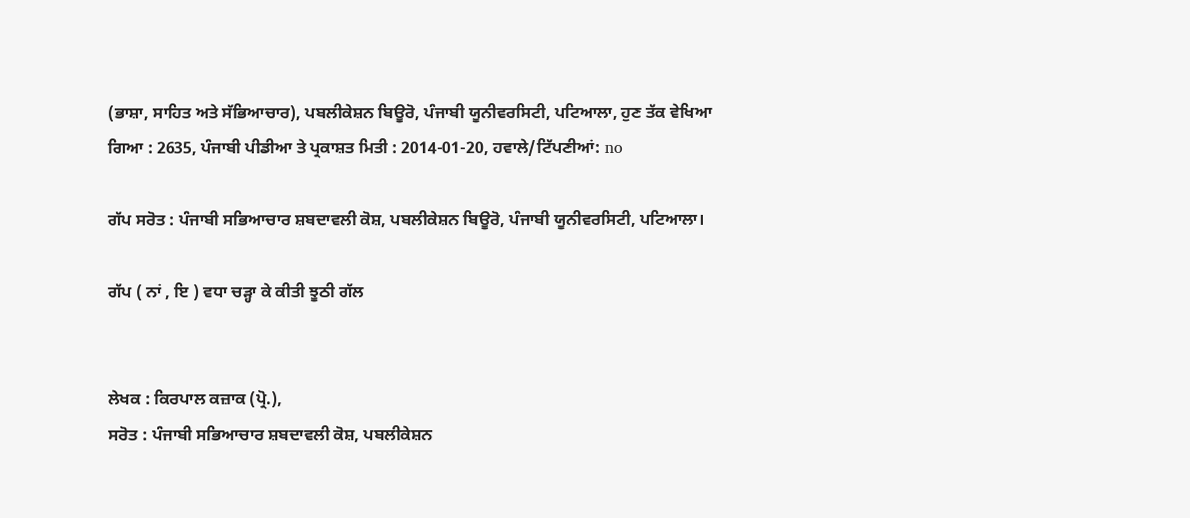(ਭਾਸ਼ਾ, ਸਾਹਿਤ ਅਤੇ ਸੱਭਿਆਚਾਰ), ਪਬਲੀਕੇਸ਼ਨ ਬਿਊਰੋ, ਪੰਜਾਬੀ ਯੂਨੀਵਰਸਿਟੀ, ਪਟਿਆਲਾ, ਹੁਣ ਤੱਕ ਵੇਖਿਆ ਗਿਆ : 2635, ਪੰਜਾਬੀ ਪੀਡੀਆ ਤੇ ਪ੍ਰਕਾਸ਼ਤ ਮਿਤੀ : 2014-01-20, ਹਵਾਲੇ/ਟਿੱਪਣੀਆਂ: no

ਗੱਪ ਸਰੋਤ : ਪੰਜਾਬੀ ਸਭਿਆਚਾਰ ਸ਼ਬਦਾਵਲੀ ਕੋਸ਼, ਪਬਲੀਕੇਸ਼ਨ ਬਿਊਰੋ, ਪੰਜਾਬੀ ਯੂਨੀਵਰਸਿਟੀ, ਪਟਿਆਲਾ।

ਗੱਪ ( ਨਾਂ , ਇ ) ਵਧਾ ਚੜ੍ਹਾ ਕੇ ਕੀਤੀ ਝੂਠੀ ਗੱਲ


ਲੇਖਕ : ਕਿਰਪਾਲ ਕਜ਼ਾਕ (ਪ੍ਰੋ.),
ਸਰੋਤ : ਪੰਜਾਬੀ ਸਭਿਆਚਾਰ ਸ਼ਬਦਾਵਲੀ ਕੋਸ਼, ਪਬਲੀਕੇਸ਼ਨ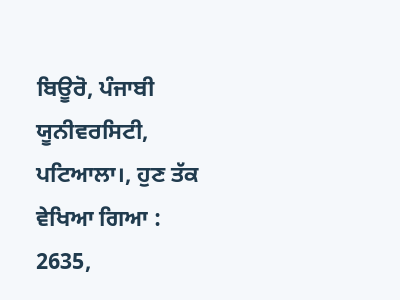ਬਿਊਰੋ, ਪੰਜਾਬੀ ਯੂਨੀਵਰਸਿਟੀ, ਪਟਿਆਲਾ।, ਹੁਣ ਤੱਕ ਵੇਖਿਆ ਗਿਆ : 2635,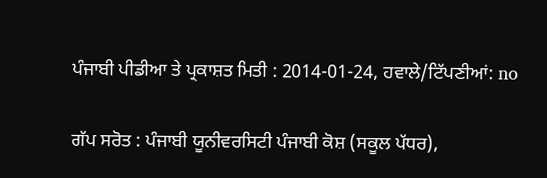ਪੰਜਾਬੀ ਪੀਡੀਆ ਤੇ ਪ੍ਰਕਾਸ਼ਤ ਮਿਤੀ : 2014-01-24, ਹਵਾਲੇ/ਟਿੱਪਣੀਆਂ: no

ਗੱਪ ਸਰੋਤ : ਪੰਜਾਬੀ ਯੂਨੀਵਰਸਿਟੀ ਪੰਜਾਬੀ ਕੋਸ਼ (ਸਕੂਲ ਪੱਧਰ),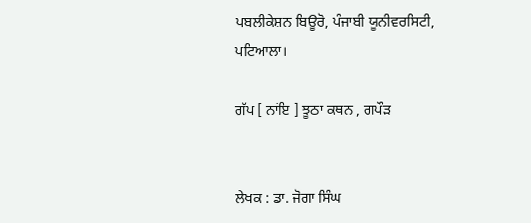ਪਬਲੀਕੇਸ਼ਨ ਬਿਊਰੋ, ਪੰਜਾਬੀ ਯੂਨੀਵਰਸਿਟੀ, ਪਟਿਆਲਾ।

ਗੱਪ [ ਨਾਂਇ ] ਝੂਠਾ ਕਥਨ , ਗਪੌੜ


ਲੇਖਕ : ਡਾ. ਜੋਗਾ ਸਿੰਘ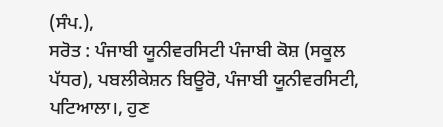(ਸੰਪ.),
ਸਰੋਤ : ਪੰਜਾਬੀ ਯੂਨੀਵਰਸਿਟੀ ਪੰਜਾਬੀ ਕੋਸ਼ (ਸਕੂਲ ਪੱਧਰ), ਪਬਲੀਕੇਸ਼ਨ ਬਿਊਰੋ, ਪੰਜਾਬੀ ਯੂਨੀਵਰਸਿਟੀ, ਪਟਿਆਲਾ।, ਹੁਣ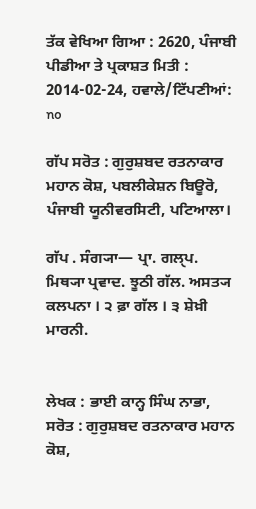ਤੱਕ ਵੇਖਿਆ ਗਿਆ : 2620, ਪੰਜਾਬੀ ਪੀਡੀਆ ਤੇ ਪ੍ਰਕਾਸ਼ਤ ਮਿਤੀ : 2014-02-24, ਹਵਾਲੇ/ਟਿੱਪਣੀਆਂ: no

ਗੱਪ ਸਰੋਤ : ਗੁਰੁਸ਼ਬਦ ਰਤਨਾਕਾਰ ਮਹਾਨ ਕੋਸ਼, ਪਬਲੀਕੇਸ਼ਨ ਬਿਊਰੋ, ਪੰਜਾਬੀ ਯੂਨੀਵਰਸਿਟੀ, ਪਟਿਆਲਾ।

ਗੱਪ . ਸੰਗ੍ਯਾ— ਪ੍ਰਾ. ਗਲੑਪ. ਮਿਥ੍ਯਾ ਪ੍ਰਵਾਦ. ਝੂਠੀ ਗੱਲ. ਅਸਤ੍ਯ ਕਲਪਨਾ । ੨ ਫ਼ਾ ਗੱਲ । ੩ ਸ਼ੇਖ਼ੀ ਮਾਰਨੀ.


ਲੇਖਕ : ਭਾਈ ਕਾਨ੍ਹ ਸਿੰਘ ਨਾਭਾ,
ਸਰੋਤ : ਗੁਰੁਸ਼ਬਦ ਰਤਨਾਕਾਰ ਮਹਾਨ ਕੋਸ਼,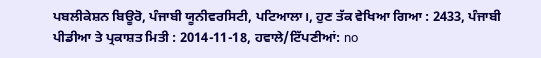ਪਬਲੀਕੇਸ਼ਨ ਬਿਊਰੋ, ਪੰਜਾਬੀ ਯੂਨੀਵਰਸਿਟੀ, ਪਟਿਆਲਾ।, ਹੁਣ ਤੱਕ ਵੇਖਿਆ ਗਿਆ : 2433, ਪੰਜਾਬੀ ਪੀਡੀਆ ਤੇ ਪ੍ਰਕਾਸ਼ਤ ਮਿਤੀ : 2014-11-18, ਹਵਾਲੇ/ਟਿੱਪਣੀਆਂ: no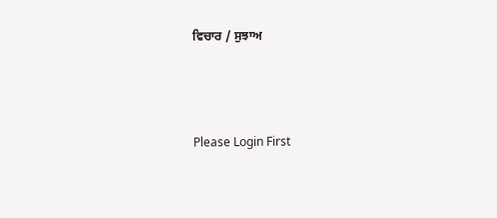ਵਿਚਾਰ / ਸੁਝਾਅ



Please Login First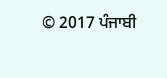© 2017 ਪੰਜਾਬੀ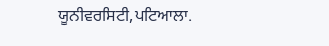ਯੂਨੀਵਰਸਿਟੀ,ਪਟਿਆਲਾ.